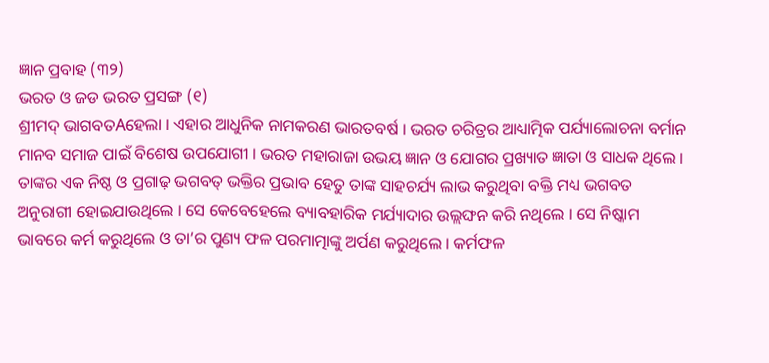ଜ୍ଞାନ ପ୍ରବାହ (୩୨)
ଭରତ ଓ ଜଡ ଭରତ ପ୍ରସଙ୍ଗ (୧)
ଶ୍ରୀମଦ୍ ଭାଗବତAହେଲା । ଏହାର ଆଧୁନିକ ନାମକରଣ ଭାରତବର୍ଷ । ଭରତ ଚରିତ୍ରର ଆଧ୍ୟାତ୍ମିକ ପର୍ଯ୍ୟାଲୋଚନା ବର୍ମାନ ମାନବ ସମାଜ ପାଇଁ ବିଶେଷ ଉପଯୋଗୀ । ଭରତ ମହାରାଜା ଉଭୟ ଜ୍ଞାନ ଓ ଯୋଗର ପ୍ରଖ୍ୟାତ ଜ୍ଞାତା ଓ ସାଧକ ଥିଲେ । ତାଙ୍କର ଏକ ନିଷ୍ଠ ଓ ପ୍ରଗାଢ଼ ଭଗବତ୍ ଭକ୍ତିର ପ୍ରଭାବ ହେତୁ ତାଙ୍କ ସାହଚର୍ଯ୍ୟ ଲାଭ କରୁଥିବା ବକ୍ତି ମଧ୍ୟ ଭଗବତ ଅନୁରାଗୀ ହୋଇଯାଉଥିଲେ । ସେ କେବେହେଲେ ବ୍ୟାବହାରିକ ମର୍ଯ୍ୟାଦାର ଉଲ୍ଲଙ୍ଘନ କରି ନଥିଲେ । ସେ ନିଷ୍କାମ ଭାବରେ କର୍ମ କରୁଥିଲେ ଓ ତା’ର ପୁଣ୍ୟ ଫଳ ପରମାତ୍ମାଙ୍କୁ ଅର୍ପଣ କରୁଥିଲେ । କର୍ମଫଳ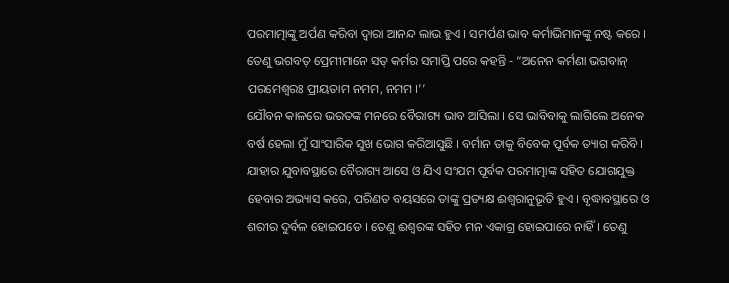ପରମାତ୍ମାଙ୍କୁ ଅର୍ପଣ କରିବା ଦ୍ୱାରା ଆନନ୍ଦ ଲାଭ ହୁଏ । ସମର୍ପଣ ଭାବ କର୍ମାଭିମାନଙ୍କୁ ନଷ୍ଟ କରେ । ତେଣୁ ଭଗବତ୍ ପ୍ରେମୀମାନେ ସତ୍ କର୍ମର ସମାପ୍ତି ପରେ କହନ୍ତି - “ଅନେନ କର୍ମଣା ଭଗବାନ୍ ପରମେଶ୍ୱରଃ ପ୍ରୀୟତାମ ନମମ, ନମମ ।’’
ଯୌବନ କାଳରେ ଭରତଙ୍କ ମନରେ ବୈରାଗ୍ୟ ଭାବ ଆସିଲା । ସେ ଭାବିବାକୁ ଲାଗିଲେ ଅନେକ ବର୍ଷ ହେଲା ମୁଁ ସାଂସାରିକ ସୁଖ ଭୋଗ କରିଆସୁଛି । ବର୍ମାନ ତାକୁ ବିବେକ ପୂର୍ବକ ତ୍ୟାଗ କରିବି । ଯାହାର ଯୁବାବସ୍ଥାରେ ବୈରାଗ୍ୟ ଆସେ ଓ ଯିଏ ସଂଯମ ପୂର୍ବକ ପରମାତ୍ମାଙ୍କ ସହିତ ଯୋଗଯୁକ୍ତ ହେବାର ଅଭ୍ୟାସ କରେ, ପରିଣତ ବୟସରେ ତାଙ୍କୁ ପ୍ରତ୍ୟକ୍ଷ ଈଶ୍ୱରାନୁଭୂତି ହୁଏ । ବୃଦ୍ଧାବସ୍ଥାରେ ଓ ଶରୀର ଦୁର୍ବଳ ହୋଇପଡେ । ତେଣୁ ଈଶ୍ୱରଙ୍କ ସହିତ ମନ ଏକାଗ୍ର ହୋଇପାରେ ନାହିଁ । ତେଣୁ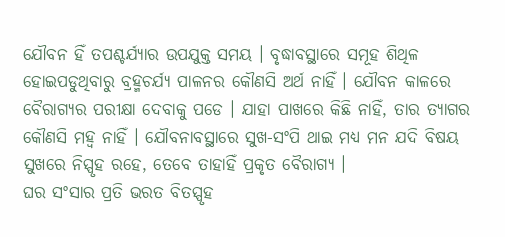ଯୌବନ ହିଁ ତପଶ୍ଚର୍ଯ୍ୟାର ଉପଯୁକ୍ତ ସମୟ । ବୃଦ୍ଧାବସ୍ଥାରେ ସମୂହ ଶିଥିଳ ହୋଇପଡୁଥିବାରୁ ବ୍ରହ୍ମଚର୍ଯ୍ୟ ପାଳନର କୌଣସି ଅର୍ଥ ନାହିଁ । ଯୌବନ କାଳରେ ବୈରାଗ୍ୟର ପରୀକ୍ଷା ଦେବାକୁ ପଡେ । ଯାହା ପାଖରେ କିଛି ନାହିଁ, ତାର ତ୍ୟାଗର କୌଣସି ମହ୍ୱ ନାହିଁ । ଯୌବନାବସ୍ଥାରେ ସୁଖ-ସଂପି ଥାଇ ମଧ୍ୟ ମନ ଯଦି ବିଷୟ ସୁଖରେ ନିସ୍ପୃହ ରହେ, ତେବେ ତାହାହିଁ ପ୍ରକୃତ ବୈରାଗ୍ୟ ।
ଘର ସଂସାର ପ୍ରତି ଭରତ ବିତସ୍ପୃହ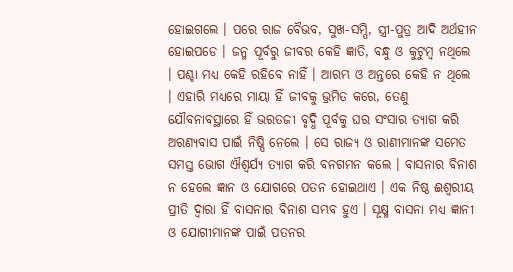ହୋଇଗଲେ । ପରେ ରାଜ ବୈଭବ, ସୁଖ-ସମ୍ପି, ସ୍ତ୍ରୀ-ପୁତ୍ର ଆଦି ଅର୍ଥହୀନ ହୋଇପଡେ । ଜନ୍ମ ପୂର୍ବରୁ ଜୀବର କେହି ଜ୍ଞାତି, ବନ୍ଧୁ ଓ କୁଟୁମ୍ବ ନଥିଲେ । ପଶ୍ଚା ମଧ୍ୟ କେହି ରହିବେ ନାହିଁ । ଆରମ୍ଭ ଓ ଅନ୍ତରେ କେହି ନ ଥିଲେ । ଏହାରି ମଧ୍ୟରେ ମାୟା ହିଁ ଜୀବକୁ ଭ୍ରମିତ କରେ, ତେଣୁ ଯୌବନାବସ୍ଥାରେ ହିଁ ଭରତଜୀ ବୃଦ୍ଧି ପୂର୍ବକୁ ଘର ସଂସାର ତ୍ୟାଗ କରି ଅରଣ୍ୟବାସ ପାଇଁ ନିଷ୍ପି ନେଲେ । ସେ ରାଜ୍ୟ ଓ ରାଣୀମାନଙ୍କ ସମେତ ସମସ୍ତ ଭୋଗ ଐଶ୍ୱର୍ଯ୍ୟ ତ୍ୟାଗ କରି ବନଗମନ କଲେ । ବାସନାର ବିନାଶ ନ ହେଲେ ଜ୍ଞାନ ଓ ଯୋଗରେ ପତନ ହୋଇଥାଏ । ଏକ ନିଷ୍ଠ ଈଶ୍ୱରୀୟ ପ୍ରୀତି ଦ୍ୱାରା ହିଁ ବାସନାର ବିନାଶ ସମ୍ଭବ ହୁଏ । ସୂକ୍ଷ୍ମ ବାସନା ମଧ୍ୟ ଜ୍ଞାନୀ ଓ ଯୋଗୀମାନଙ୍କ ପାଇଁ ପତନର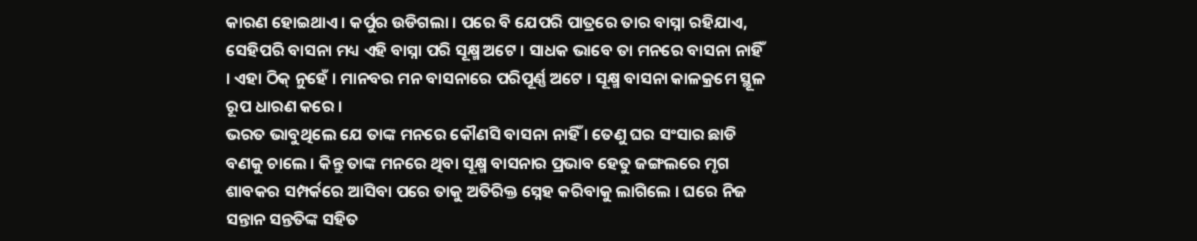କାରଣ ହୋଇଥାଏ । କର୍ପୁର ଉଡିଗଲା । ପରେ ବି ଯେପରି ପାତ୍ରରେ ତାର ବାସ୍ନା ରହିଯାଏ, ସେହିପରି ବାସନା ମଧ୍ୟ ଏହି ବାସ୍ନା ପରି ସୂକ୍ଷ୍ମ ଅଟେ । ସାଧକ ଭାବେ ତା ମନରେ ବାସନା ନାହିଁ । ଏହା ଠିକ୍ ନୁହେଁ । ମାନବର ମନ ବାସନାରେ ପରିପୂର୍ଣ୍ଣ ଅଟେ । ସୂକ୍ଷ୍ମ ବାସନା କାଳକ୍ରମେ ସ୍ଥୂଳ ରୂପ ଧାରଣ କରେ ।
ଭରତ ଭାବୁଥିଲେ ଯେ ତାଙ୍କ ମନରେ କୌଣସି ବାସନା ନାହିଁ । ତେଣୁ ଘର ସଂସାର ଛାଡି ବଣକୁ ଚାଲେ । କିନ୍ତୁ ତାଙ୍କ ମନରେ ଥିବା ସୂକ୍ଷ୍ମ ବାସନାର ପ୍ରଭାବ ହେତୁ ଜଙ୍ଗଲରେ ମୃଗ ଶାବକର ସମ୍ପର୍କରେ ଆସିବା ପରେ ତାକୁ ଅତିରିକ୍ତ ସ୍ନେହ କରିବାକୁ ଲାଗିଲେ । ଘରେ ନିଜ ସନ୍ତାନ ସନ୍ତତିଙ୍କ ସହିତ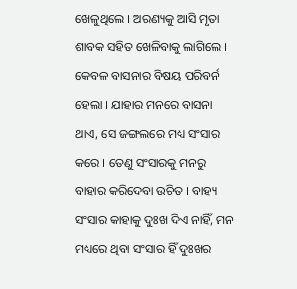ଖେଳୁଥିଲେ । ଅରଣ୍ୟକୁ ଆସି ମୃତା ଶାବକ ସହିତ ଖେଳିବାକୁ ଲାଗିଲେ । କେବଳ ବାସନାର ବିଷୟ ପରିବର୍ନ ହେଲା । ଯାହାର ମନରେ ବାସନା ଥାଏ, ସେ ଜଙ୍ଗଲରେ ମଧ୍ୟ ସଂସାର କରେ । ତେଣୁ ସଂସାରକୁ ମନରୁ ବାହାର କରିଦେବା ଉଚିତ । ବାହ୍ୟ ସଂସାର କାହାକୁ ଦୁଃଖ ଦିଏ ନାହିଁ, ମନ ମଧ୍ୟରେ ଥିବା ସଂସାର ହିଁ ଦୁଃଖର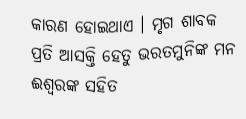କାରଣ ହୋଇଥାଏ । ମୃଗ ଶାବକ ପ୍ରତି ଆସକ୍ତି ହେତୁ ଭରତମୁନିଙ୍କ ମନ ଈଶ୍ୱରଙ୍କ ସହିତ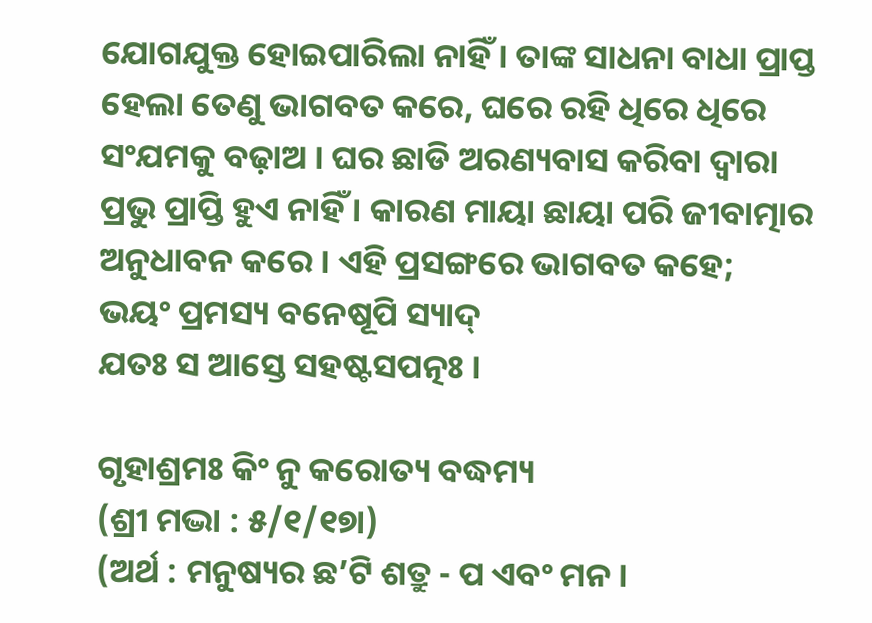ଯୋଗଯୁକ୍ତ ହୋଇପାରିଲା ନାହିଁ । ତାଙ୍କ ସାଧନା ବାଧା ପ୍ରାପ୍ତ ହେଲା ତେଣୁ ଭାଗବତ କରେ, ଘରେ ରହି ଧିରେ ଧିରେ ସଂଯମକୁ ବଢ଼ାଅ । ଘର ଛାଡି ଅରଣ୍ୟବାସ କରିବା ଦ୍ୱାରା ପ୍ରଭୁ ପ୍ରାପ୍ତି ହୁଏ ନାହିଁ । କାରଣ ମାୟା ଛାୟା ପରି ଜୀବାତ୍ମାର ଅନୁଧାବନ କରେ । ଏହି ପ୍ରସଙ୍ଗରେ ଭାଗବତ କହେ;
ଭୟଂ ପ୍ରମସ୍ୟ ବନେଷୂପି ସ୍ୟାଦ୍
ଯତଃ ସ ଆସ୍ତେ ସହଷ୍ଟସପତ୍ନଃ ।

ଗୃହାଶ୍ରମଃ କିଂ ନୁ କରୋତ୍ୟ ବଦ୍ଧମ୍ୟ
(ଶ୍ରୀ ମଦ୍ଭା : ୫/୧/୧୭ା)
(ଅର୍ଥ : ମନୁଷ୍ୟର ଛ’ଟି ଶତ୍ରୁ - ପ ଏବଂ ମନ ।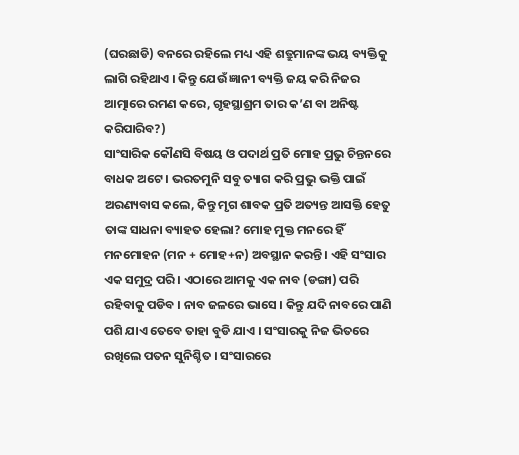(ଘରଛାଡି) ବନରେ ରହିଲେ ମଧ୍ୟ ଏହି ଶତ୍ରୁମାନଙ୍କ ଭୟ ବ୍ୟକ୍ତିକୁ ଲାଗି ରହିଥାଏ । କିନ୍ତୁ ଯେଉଁ ଜ୍ଞାନୀ ବ୍ୟକ୍ତି ଜୟ କରି ନିଜର ଆତ୍ମାରେ ରମଣ କରେ, ଗୃହସ୍ଥାଶ୍ରମ ତାର କ’ଣ ବା ଅନିଷ୍ଟ କରିପାରିବ?)
ସାଂସାରିକ କୌଣସି ବିଷୟ ଓ ପଦାର୍ଥ ପ୍ରତି ମୋହ ପ୍ରଭୁ ଚିନ୍ତନରେ ବାଧକ ଅଟେ । ଭରତମୁନି ସବୁ ତ୍ୟାଗ କରି ପ୍ରଭୁ ଭକ୍ତି ପାଇଁ ଅରଣ୍ୟବାସ କଲେ, କିନ୍ତୁ ମୃଗ ଶାବକ ପ୍ରତି ଅତ୍ୟନ୍ତ ଆସକ୍ତି ହେତୁ ତାଙ୍କ ସାଧନା ବ୍ୟାହତ ହେଲା? ମୋହ ମୁକ୍ତ ମନରେ ହିଁ ମନମୋହନ (ମନ + ମୋହ+ନ) ଅବସ୍ଥାନ କରନ୍ତି । ଏହି ସଂସାର ଏକ ସମୁଦ୍ର ପରି । ଏଠାରେ ଆମକୁ ଏକ ନାବ (ଡଙ୍ଗା) ପରି ରହିବାକୁ ପଡିବ । ନାବ ଜଳରେ ଭାସେ । କିନ୍ତୁ ଯଦି ନାବରେ ପାଣି ପଶି ଯାଏ ତେବେ ତାହା ବୁଡି ଯାଏ । ସଂସାରକୁ ନିଜ ଭିତରେ ରଖିଲେ ପତନ ସୁନିଶ୍ଚିତ । ସଂସାରରେ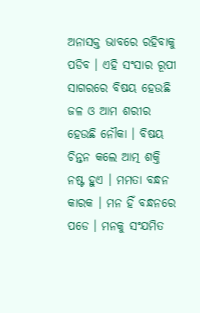ଅନାସକ୍ତ ଭାବରେ ରହିବାକୁ ପଡିବ । ଏହି ସଂସାର ରୂପୀ ସାଗରରେ ବିଷୟ ହେଉଛି ଜଳ ଓ ଆମ ଶରୀର ହେଉଛି ନୌକା । ବିଷୟ ଚିନ୍ତନ କଲେ ଆତ୍ମ ଶକ୍ତି ନଷ୍ଟ ହୁଏ । ମମତା ବନ୍ଧନ କାରକ । ମନ ହିଁ ବନ୍ଧନରେ ପଡେ । ମନକୁ ସଂଯମିତ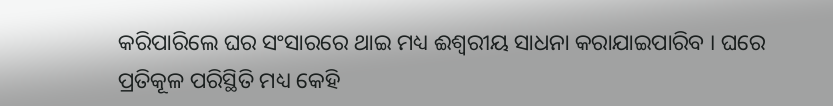କରିପାରିଲେ ଘର ସଂସାରରେ ଥାଇ ମଧ୍ୟ ଈଶ୍ୱରୀୟ ସାଧନା କରାଯାଇପାରିବ । ଘରେ ପ୍ରତିକୂଳ ପରିସ୍ଥିତି ମଧ୍ୟ କେହି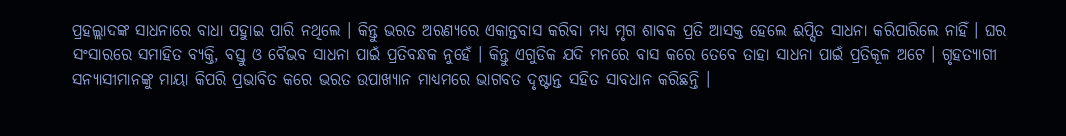ପ୍ରହଲ୍ଲାଦଙ୍କ ସାଧନାରେ ବାଧା ପହୁାଇ ପାରି ନଥିଲେ । କିନ୍ତୁ ଭରତ ଅରଣ୍ୟରେ ଏକାନ୍ତବାସ କରିବା ମଧ୍ୟ ମୃଗ ଶାବକ ପ୍ରତି ଆସକ୍ତ ହେଲେ ଈପ୍ସିତ ସାଧନା କରିପାରିଲେ ନାହିଁ । ଘର ସଂସାରରେ ସମାହିତ ବ୍ୟକ୍ତି, ବସ୍ତୁ ଓ ବୈଭବ ସାଧନା ପାଇଁ ପ୍ରତିବନ୍ଧକ ନୁହେଁ । କିନ୍ତୁ ଏଗୁଡିକ ଯଦି ମନରେ ବାସ କରେ ତେବେ ତାହା ସାଧନା ପାଇଁ ପ୍ରତିକୂଳ ଅଟେ । ଗୃହତ୍ୟାଗୀ ସନ୍ୟାସୀମାନଙ୍କୁ ମାୟା କିପରି ପ୍ରଭାବିତ କରେ ଭରତ ଉପାଖ୍ୟାନ ମାଧ୍ୟମରେ ଭାଗବତ ଦୃଷ୍ଟାନ୍ତ ସହିତ ସାବଧାନ କରିଛନ୍ତି ।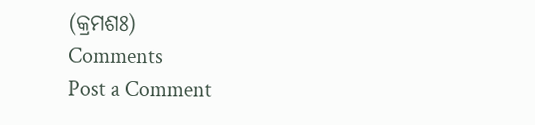(କ୍ରମଶଃ)
Comments
Post a Comment